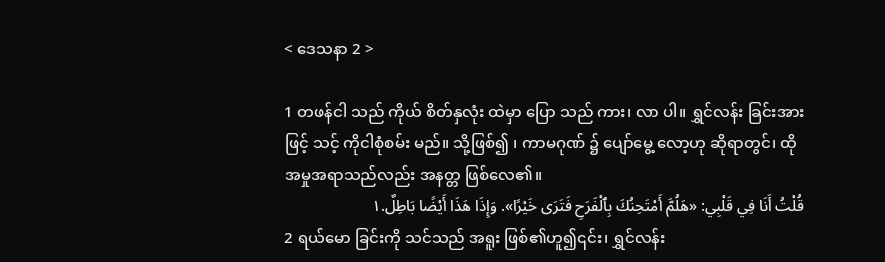< ဒေသနာ 2 >

1 တဖန်ငါ သည် ကိုယ် စိတ်နှလုံး ထဲမှာ ပြော သည် ကား၊ လာ ပါ။ ရွှင်လန်း ခြင်းအားဖြင့် သင့် ကိုငါစုံစမ်း မည်။ သို့ဖြစ်၍ ၊ ကာမဂုဏ် ၌ ပျော်မွေ့ လော့ဟု ဆိုရာတွင်၊ ထို အမှုအရာသည်လည်း အနတ္တ ဖြစ်လေ၏။
قُلْتُ أَنَا فِي قَلْبِي: «هَلُمَّ أَمْتَحِنُكَ بِٱلْفَرَحِ فَتَرَى خَيْرًا». وَإِذَا هَذَا أَيْضًا بَاطِلٌ.١
2 ရယ်မော ခြင်းကို သင်သည် အရူး ဖြစ်၏ဟူ၍၎င်း၊ ရွှင်လန်း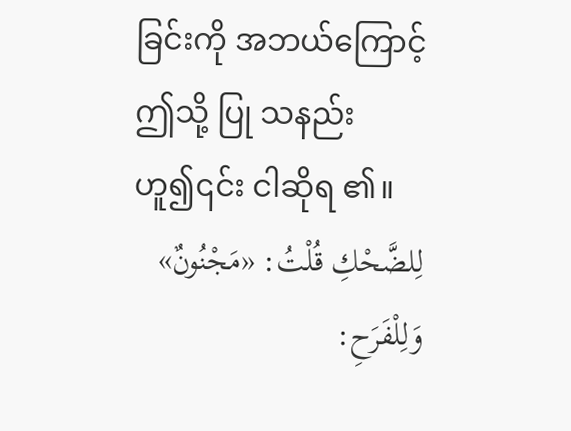ခြင်းကို အဘယ်ကြောင့် ဤသို့ ပြု သနည်း ဟူ၍၎င်း ငါဆိုရ ၏။
لِلضَّحْكِ قُلْتُ: «مَجْنُونٌ» وَلِلْفَرَحِ: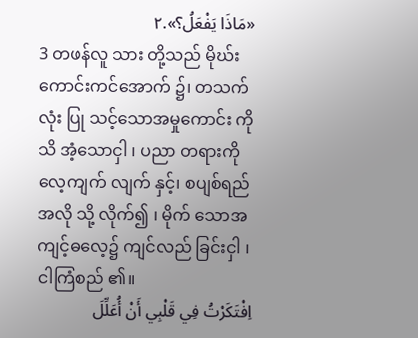«مَاذَا يَفْعَلُ؟».٢
3 တဖန်လူ သား တို့သည် မိုဃ်း ကောင်းကင်အောက် ၌၊ တသက်လုံး ပြု သင့်သောအမှုကောင်း ကို သိ အံ့သောငှါ ၊ ပညာ တရားကို လေ့ကျက် လျက် နှင့်၊ စပျစ်ရည် အလို သို့ လိုက်၍ ၊ မိုက် သောအကျင့်ဓလေ့၌ ကျင်လည် ခြင်းငှါ ၊ ငါကြံစည် ၏။
اِفْتَكَرْتُ فِي قَلْبِي أَنْ أُعَلِّلَ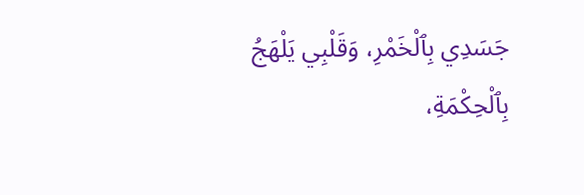جَسَدِي بِٱلْخَمْرِ، وَقَلْبِي يَلْهَجُ بِٱلْحِكْمَةِ،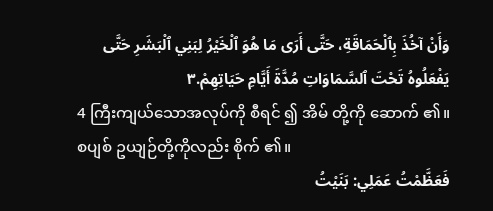وَأَنْ آخُذَ بِٱلْحَمَاقَةِ، حَتَّى أَرَى مَا هُوَ ٱلْخَيْرُ لِبَنِي ٱلْبَشَرِ حَتَّى يَفْعَلُوهُ تَحْتَ ٱلسَّمَاوَاتِ مُدَّةَ أَيَّامِ حَيَاتِهِمْ.٣
4 ကြီးကျယ်သောအလုပ်ကို စီရင် ၍ အိမ် တို့ကို ဆောက် ၏။ စပျစ် ဥယျဉ်တို့ကိုလည်း စိုက် ၏။
فَعَظَّمْتُ عَمَلِي: بَنَيْتُ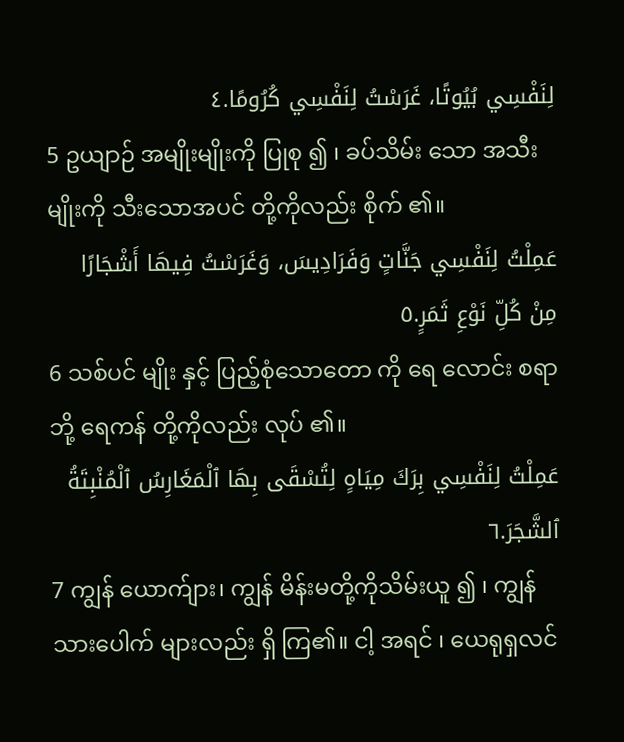لِنَفْسِي بُيُوتًا، غَرَسْتُ لِنَفْسِي كُرُومًا.٤
5 ဥယျာဉ် အမျိုးမျိုးကို ပြုစု ၍ ၊ ခပ်သိမ်း သော အသီး မျိုးကို သီးသောအပင် တို့ကိုလည်း စိုက် ၏။
عَمِلْتُ لِنَفْسِي جَنَّاتٍ وَفَرَادِيسَ، وَغَرَسْتُ فِيهَا أَشْجَارًا مِنْ كُلِّ نَوْعِ ثَمَرٍ.٥
6 သစ်ပင် မျိုး နှင့် ပြည့်စုံသောတော ကို ရေ လောင်း စရာဘို့ ရေကန် တို့ကိုလည်း လုပ် ၏။
عَمِلْتُ لِنَفْسِي بِرَكَ مِيَاهٍ لِتُسْقَى بِهَا ٱلْمَغَارِسُ ٱلْمُنْبِتَةُ ٱلشَّجَرَ.٦
7 ကျွန် ယောက်ျား၊ ကျွန် မိန်းမတို့ကိုသိမ်းယူ ၍ ၊ ကျွန်သားပေါက် များလည်း ရှိ ကြ၏။ ငါ့ အရင် ၊ ယေရုရှလင်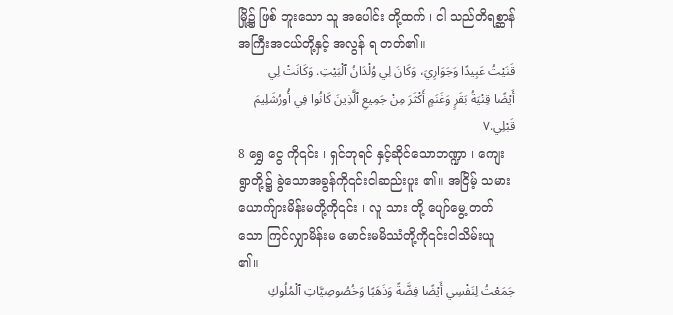မြို့၌ ဖြစ် ဘူးသော သူ အပေါင်း တို့ထက် ၊ ငါ သည်တိရစ္ဆာန် အကြီးအငယ်တို့နှင့် အလွန် ရ တတ်၏။
قَنَيْتُ عَبِيدًا وَجَوَارِيَ، وَكَانَ لِي وُلْدَانُ ٱلْبَيْتِ. وَكَانَتْ لِي أَيْضًا قِنْيَةُ بَقَرٍ وَغَنَمٍ أَكْثَرَ مِنْ جَمِيعِ ٱلَّذِينَ كَانُوا فِي أُورُشَلِيمَ قَبْلِي.٧
8 ရွှေ ငွေ ကို၎င်း ၊ ရှင်ဘုရင် နှင့်ဆိုင်သောဘဏ္ဍာ ၊ ကျေးရွာတို့၌ ခွဲသောအခွန်ကို၎င်းငါဆည်းပူး ၏။ အငြိမ့် သမားယောက်ျားမိန်းမတို့ကို၎င်း ၊ လူ သား တို့ ပျော်မွေ့ တတ်သော ကြင်လျှာမိန်းမ မောင်းမမိဿံတို့ကို၎င်းငါသိမ်းယူ ၏။
جَمَعْتُ لِنَفْسِي أَيْضًا فِضَّةً وَذَهَبًا وَخُصُوصِيَّاتِ ٱلْمُلُوكِ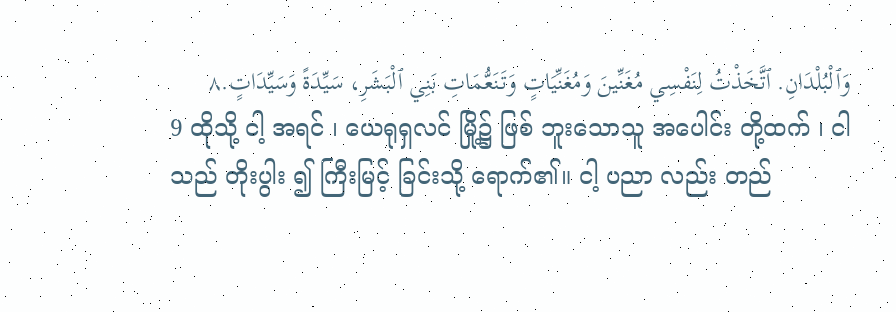وَٱلْبُلْدَانِ. ٱتَّخَذْتُ لِنَفْسِي مُغَنِّينَ وَمُغَنِّيَاتٍ وَتَنَعُّمَاتِ بَنِي ٱلْبَشَرِ، سَيِّدَةً وَسَيِّدَاتٍ.٨
9 ထိုသို့ ငါ့ အရင် ၊ ယေရုရှလင် မြို့၌ ဖြစ် ဘူးသောသူ အပေါင်း တို့ထက် ၊ ငါသည် တိုးပွါး ၍ ကြီးမြင့် ခြင်းသို့ ရောက်၏။ ငါ့ ပညာ လည်း တည်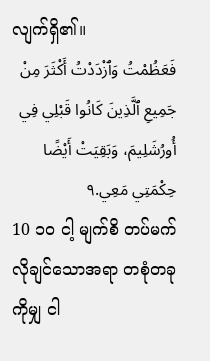လျက်ရှိ၏။
فَعَظُمْتُ وَٱزْدَدْتُ أَكْثَرَ مِنْ جَمِيعِ ٱلَّذِينَ كَانُوا قَبْلِي فِي أُورُشَلِيمَ، وَبَقِيَتْ أَيْضًا حِكْمَتِي مَعِي.٩
10 ၁၀ ငါ့ မျက်စိ တပ်မက် လိုချင်သောအရာ တစုံတခုကိုမျှ ငါ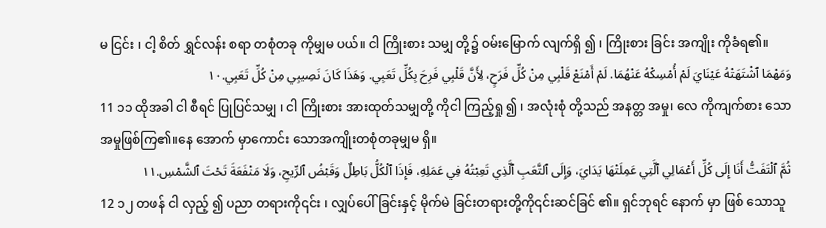မ ငြင်း ၊ ငါ့ စိတ် ရွှင်လန်း စရာ တစုံတခု ကိုမျှမ ပယ်။ ငါ ကြိုးစား သမျှ တို့၌ ဝမ်းမြောက် လျက်ရှိ ၍ ၊ ကြိုးစား ခြင်း အကျိုး ကိုခံရ၏။
وَمَهْمَا ٱشْتَهَتْهُ عَيْنَايَ لَمْ أُمْسِكْهُ عَنْهُمَا. لَمْ أَمْنَعْ قَلْبِي مِنْ كُلِّ فَرَحٍ، لِأَنَّ قَلْبِي فَرِحَ بِكُلِّ تَعَبِي. وَهَذَا كَانَ نَصِيبِي مِنْ كُلِّ تَعَبِي.١٠
11 ၁၁ ထိုအခါ ငါ စီရင် ပြုပြင်သမျှ ၊ ငါ ကြိုးစား အားထုတ်သမျှတို့ ကိုငါ ကြည့်ရှု ၍ ၊ အလုံးစုံ တို့သည် အနတ္တ အမှု၊ လေ ကိုကျက်စား သော အမှုဖြစ်ကြ၏။နေ အောက် မှာကောင်း သောအကျိုးတစုံတခုမျှမ ရှိ။
ثُمَّ ٱلْتَفَتُّ أَنَا إِلَى كُلِّ أَعْمَالِي ٱلَّتِي عَمِلَتْهَا يَدَايَ، وَإِلَى ٱلتَّعَبِ ٱلَّذِي تَعِبْتُهُ فِي عَمَلِهِ، فَإِذَا ٱلْكُلُّ بَاطِلٌ وَقَبْضُ ٱلرِّيحِ، وَلَا مَنْفَعَةَ تَحْتَ ٱلشَّمْسِ.١١
12 ၁၂ တဖန် ငါ လှည့် ၍ ပညာ တရားကို၎င်း ၊ လျှပ်ပေါ် ခြင်းနှင့် မိုက်မဲ ခြင်းတရားတို့ကို၎င်းဆင်ခြင် ၏။ ရှင်ဘုရင် နောက် မှာ ဖြစ် သောသူ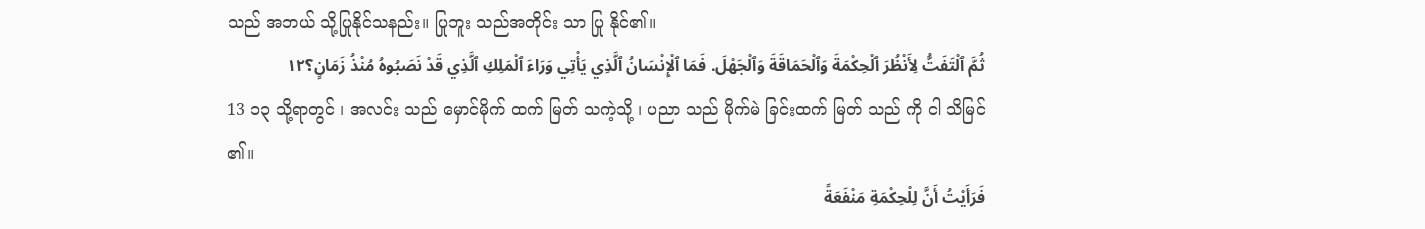သည် အဘယ် သို့ပြုနိုင်သနည်း။ ပြုဘူး သည်အတိုင်း သာ ပြု နိုင်၏။
ثُمَّ ٱلْتَفَتُّ لِأَنْظُرَ ٱلْحِكْمَةَ وَٱلْحَمَاقَةَ وَٱلْجَهْلَ. فَمَا ٱلْإِنْسَانُ ٱلَّذِي يَأْتِي وَرَاءَ ٱلْمَلِكِ ٱلَّذِي قَدْ نَصَبُوهُ مُنْذُ زَمَانٍ؟١٢
13 ၁၃ သို့ရာတွင် ၊ အလင်း သည် မှောင်မိုက် ထက် မြတ် သကဲ့သို့ ၊ ပညာ သည် မိုက်မဲ ခြင်းထက် မြတ် သည် ကို ငါ သိမြင် ၏။
فَرَأَيْتُ أَنَّ لِلْحِكْمَةِ مَنْفَعَةً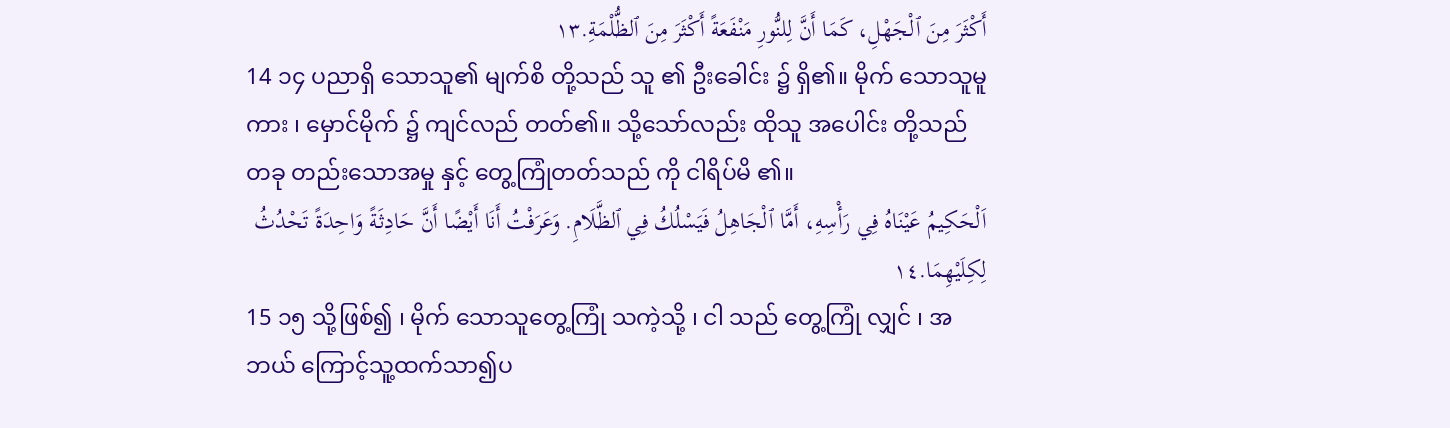أَكْثَرَ مِنَ ٱلْجَهْلِ، كَمَا أَنَّ لِلنُّورِ مَنْفَعَةً أَكْثَرَ مِنَ ٱلظُّلْمَةِ.١٣
14 ၁၄ ပညာရှိ သောသူ၏ မျက်စိ တို့သည် သူ ၏ ဦးခေါင်း ၌ ရှိ၏။ မိုက် သောသူမူကား ၊ မှောင်မိုက် ၌ ကျင်လည် တတ်၏။ သို့သော်လည်း ထိုသူ အပေါင်း တို့သည် တခု တည်းသောအမှု နှင့် တွေ့ကြုံတတ်သည် ကို ငါရိပ်မိ ၏။
اَلْحَكِيمُ عَيْنَاهُ فِي رَأْسِهِ، أَمَّا ٱلْجَاهِلُ فَيَسْلُكُ فِي ٱلظَّلَامِ. وَعَرَفْتُ أَنَا أَيْضًا أَنَّ حَادِثَةً وَاحِدَةً تَحْدُثُ لِكِلَيْهِمَا.١٤
15 ၁၅ သို့ဖြစ်၍ ၊ မိုက် သောသူတွေ့ကြုံ သကဲ့သို့ ၊ ငါ သည် တွေ့ကြုံ လျှင် ၊ အဘယ် ကြောင့်သူ့ထက်သာ၍ပ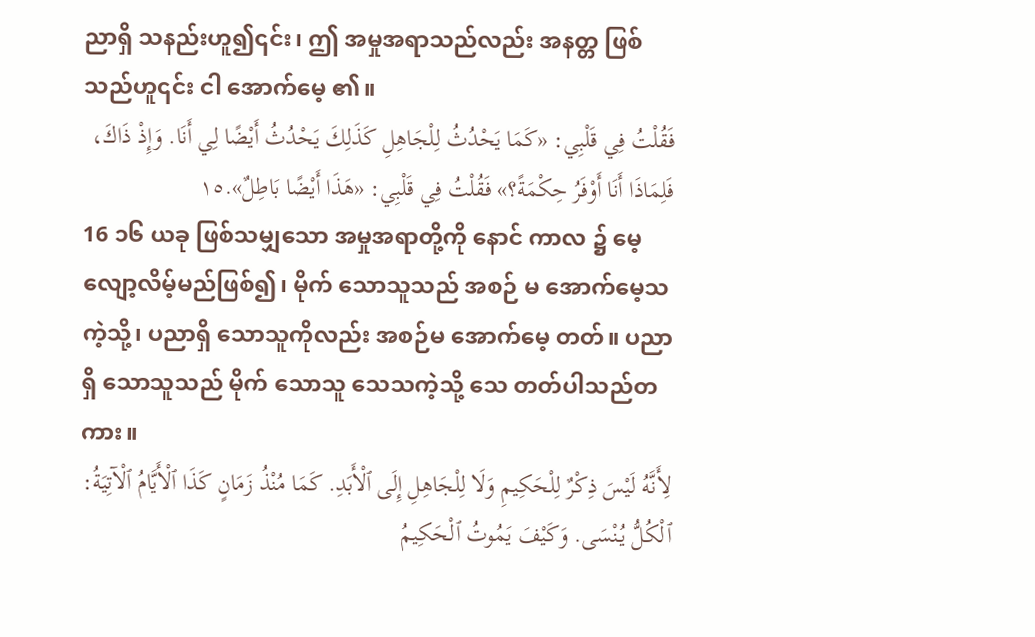ညာရှိ သနည်းဟူ၍၎င်း၊ ဤ အမှုအရာသည်လည်း အနတ္တ ဖြစ်သည်ဟူ၎င်း ငါ အောက်မေ့ ၏။
فَقُلْتُ فِي قَلْبِي: «كَمَا يَحْدُثُ لِلْجَاهِلِ كَذَلِكَ يَحْدُثُ أَيْضًا لِي أَنَا. وَإِذْ ذَاكَ، فَلِمَاذَا أَنَا أَوْفَرُ حِكْمَةً؟» فَقُلْتُ فِي قَلْبِي: «هَذَا أَيْضًا بَاطِلٌ».١٥
16 ၁၆ ယခု ဖြစ်သမျှသော အမှုအရာတို့ကို နောင် ကာလ ၌ မေ့လျော့လိမ့်မည်ဖြစ်၍၊ မိုက် သောသူသည် အစဉ် မ အောက်မေ့သကဲ့သို့၊ ပညာရှိ သောသူကိုလည်း အစဉ်မ အောက်မေ့ တတ်။ ပညာရှိ သောသူသည် မိုက် သောသူ သေသကဲ့သို့ သေ တတ်ပါသည်တကား။
لِأَنَّهُ لَيْسَ ذِكْرٌ لِلْحَكِيمِ وَلَا لِلْجَاهِلِ إِلَى ٱلْأَبَدِ. كَمَا مُنْذُ زَمَانٍ كَذَا ٱلْأَيَّامُ ٱلْآتِيَةُ: ٱلْكُلُّ يُنْسَى. وَكَيْفَ يَمُوتُ ٱلْحَكِيمُ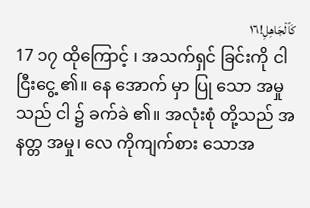كَٱلْجَاهِلِ!١٦
17 ၁၇ ထိုကြောင့် ၊ အသက်ရှင် ခြင်းကို ငါငြီးငွေ့ ၏။ နေ အောက် မှာ ပြု သော အမှု သည် ငါ ၌ ခက်ခဲ ၏။ အလုံးစုံ တို့သည် အနတ္တ အမှု၊ လေ ကိုကျက်စား သောအ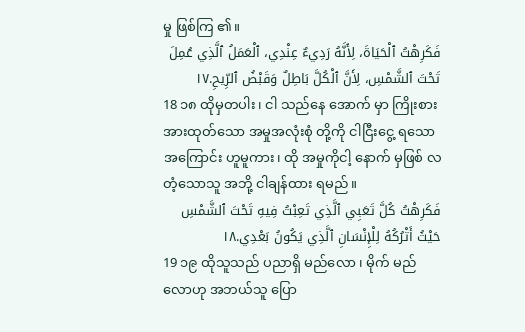မှု ဖြစ်ကြ ၏။
فَكَرِهْتُ ٱلْحَيَاةَ، لِأَنَّهُ رَدِيءٌ عِنْدِي، ٱلْعَمَلُ ٱلَّذِي عُمِلَ تَحْتَ ٱلشَّمْسِ، لِأَنَّ ٱلْكُلَّ بَاطِلٌ وَقَبْضُ ٱلرِّيحِ.١٧
18 ၁၈ ထိုမှတပါး ၊ ငါ သည်နေ အောက် မှာ ကြိုးစား အားထုတ်သော အမှုအလုံးစုံ တို့ကို ငါငြီးငွေ့ ရသောအကြောင်း ဟူမူကား၊ ထို အမှုကိုငါ့ နောက် မှဖြစ် လတံ့သောသူ အဘို့ ငါချန်ထား ရမည်။
فَكَرِهْتُ كُلَّ تَعَبِي ٱلَّذِي تَعِبْتُ فِيهِ تَحْتَ ٱلشَّمْسِ حَيْثُ أَتْرُكُهُ لِلْإِنْسَانِ ٱلَّذِي يَكُونُ بَعْدِي.١٨
19 ၁၉ ထိုသူသည် ပညာရှိ မည်လော ၊ မိုက် မည်လောဟု အဘယ်သူ ပြော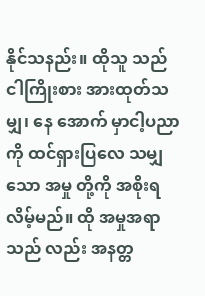နိုင်သနည်း။ ထိုသူ သည် ငါကြိုးစား အားထုတ်သမျှ၊ နေ အောက် မှာငါ့ပညာ ကို ထင်ရှားပြလေ သမျှ သော အမှု တို့ကို အစိုးရ လိမ့်မည်။ ထို အမှုအရာသည် လည်း အနတ္တ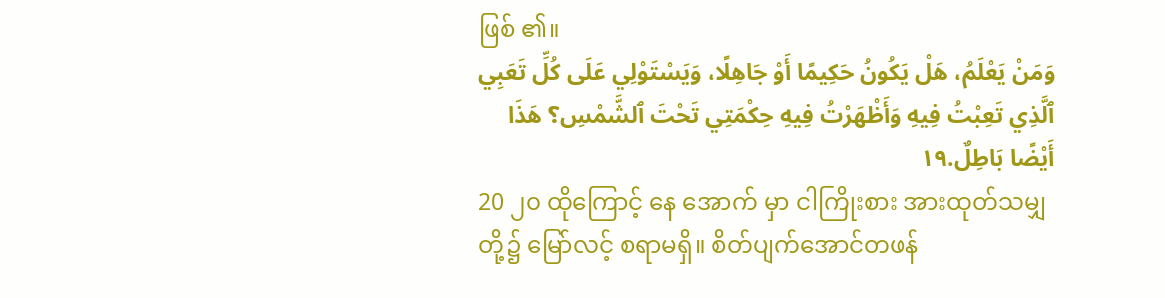ဖြစ် ၏။
وَمَنْ يَعْلَمُ، هَلْ يَكُونُ حَكِيمًا أَوْ جَاهِلًا، وَيَسْتَوْلِي عَلَى كُلِّ تَعَبِي ٱلَّذِي تَعِبْتُ فِيهِ وَأَظْهَرْتُ فِيهِ حِكْمَتِي تَحْتَ ٱلشَّمْسِ؟ هَذَا أَيْضًا بَاطِلٌ.١٩
20 ၂၀ ထိုကြောင့် နေ အောက် မှာ ငါကြိုးစား အားထုတ်သမျှ တို့၌ မြော်လင့် စရာမရှိ။ စိတ်ပျက်အောင်တဖန်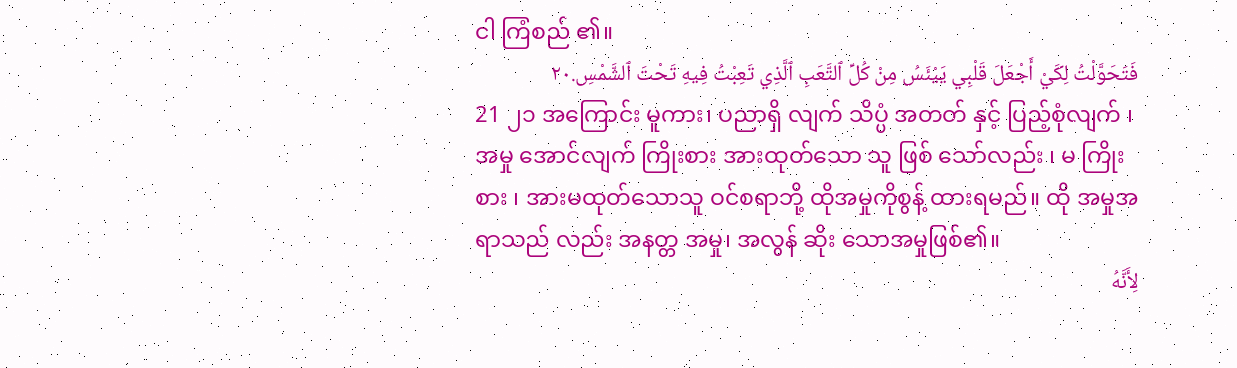ငါ ကြံစည် ၏။
فَتَحَوَّلْتُ لِكَيْ أَجْعَلَ قَلْبِي يَيْئَسُ مِنْ كُلِّ ٱلتَّعَبِ ٱلَّذِي تَعِبْتُ فِيهِ تَحْتَ ٱلشَّمْسِ.٢٠
21 ၂၁ အကြောင်း မူကား၊ ပညာရှိ လျက် သိပ္ပံ အတတ် နှင့် ပြည့်စုံလျက် ၊ အမှု အောင်လျက် ကြိုးစား အားထုတ်သော သူ ဖြစ် သော်လည်း ၊ မ ကြိုးစား ၊ အားမထုတ်သောသူ ဝင်စရာဘို့ ထိုအမှုကိုစွန့် ထားရမည်။ ထို အမှုအရာသည် လည်း အနတ္တ အမှု၊ အလွန် ဆိုး သောအမှုဖြစ်၏။
لِأَنَّهُ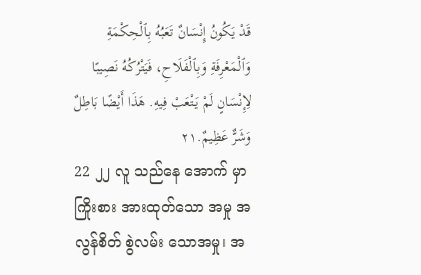قَدْ يَكُونُ إِنْسَانٌ تَعَبُهُ بِٱلْحِكْمَةِ وَٱلْمَعْرِفَةِ وَبِٱلْفَلَاحِ، فَيَتْرُكُهُ نَصِيبًا لِإِنْسَانٍ لَمْ يَتْعَبْ فِيهِ. هَذَا أَيْضًا بَاطِلٌ وَشَرٌّ عَظِيمٌ.٢١
22 ၂၂ လူ သည်နေ အောက် မှာ ကြိုးစား အားထုတ်သော အမှု အလွန်စိတ် စွဲလမ်း သောအမှု၊ အ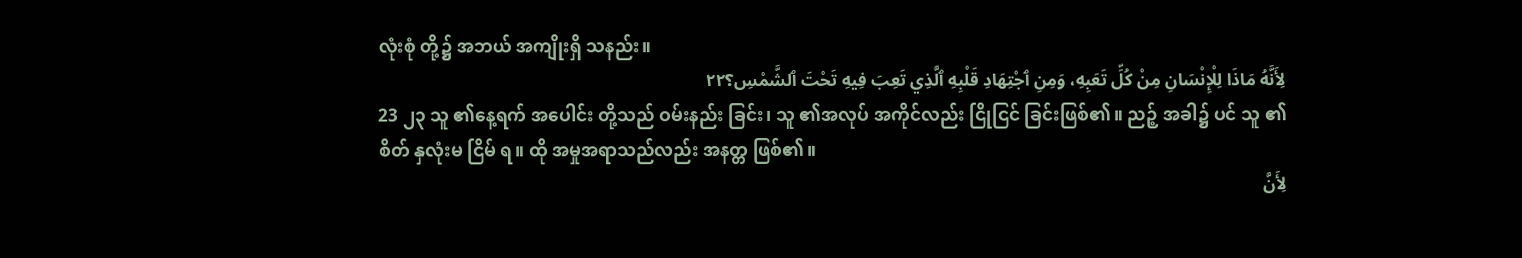လုံးစုံ တို့၌ အဘယ် အကျိုးရှိ သနည်း။
لِأَنَّهُ مَاذَا لِلْإِنْسَانِ مِنْ كُلِّ تَعَبِهِ، وَمِنِ ٱجْتِهَادِ قَلْبِهِ ٱلَّذِي تَعِبَ فِيهِ تَحْتَ ٱلشَّمْسِ؟٢٢
23 ၂၃ သူ ၏နေ့ရက် အပေါင်း တို့သည် ဝမ်းနည်း ခြင်း၊ သူ ၏အလုပ် အကိုင်လည်း ငြိုငြင် ခြင်းဖြစ်၏။ ညဉ့် အခါ၌ ပင် သူ ၏စိတ် နှလုံးမ ငြိမ် ရ။ ထို အမှုအရာသည်လည်း အနတ္တ ဖြစ်၏။
لِأَنَّ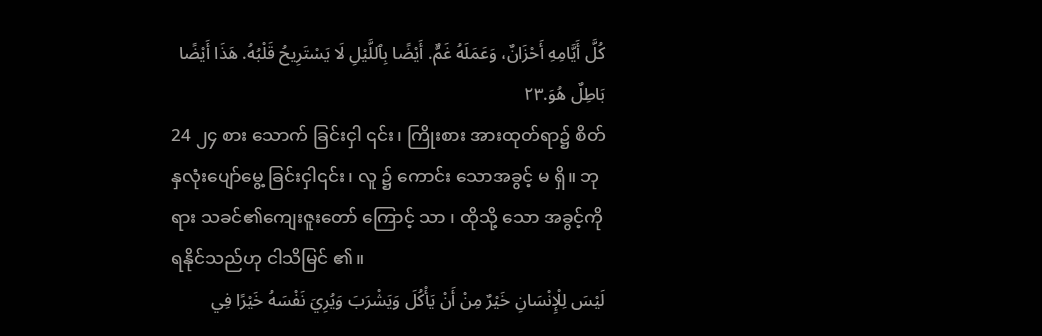كُلَّ أَيَّامِهِ أَحْزَانٌ، وَعَمَلَهُ غَمٌّ. أَيْضًا بِٱللَّيْلِ لَا يَسْتَرِيحُ قَلْبُهُ. هَذَا أَيْضًا بَاطِلٌ هُوَ.٢٣
24 ၂၄ စား သောက် ခြင်းငှါ ၎င်း၊ ကြိုးစား အားထုတ်ရာ၌ စိတ် နှလုံးပျော်မွေ့ ခြင်းငှါ၎င်း၊ လူ ၌ ကောင်း သောအခွင့် မ ရှိ။ ဘုရား သခင်၏ကျေးဇူးတော် ကြောင့် သာ ၊ ထိုသို့ သော အခွင့်ကို ရနိုင်သည်ဟု ငါသိမြင် ၏။
لَيْسَ لِلْإِنْسَانِ خَيْرٌ مِنْ أَنْ يَأْكُلَ وَيَشْرَبَ وَيُرِيَ نَفْسَهُ خَيْرًا فِي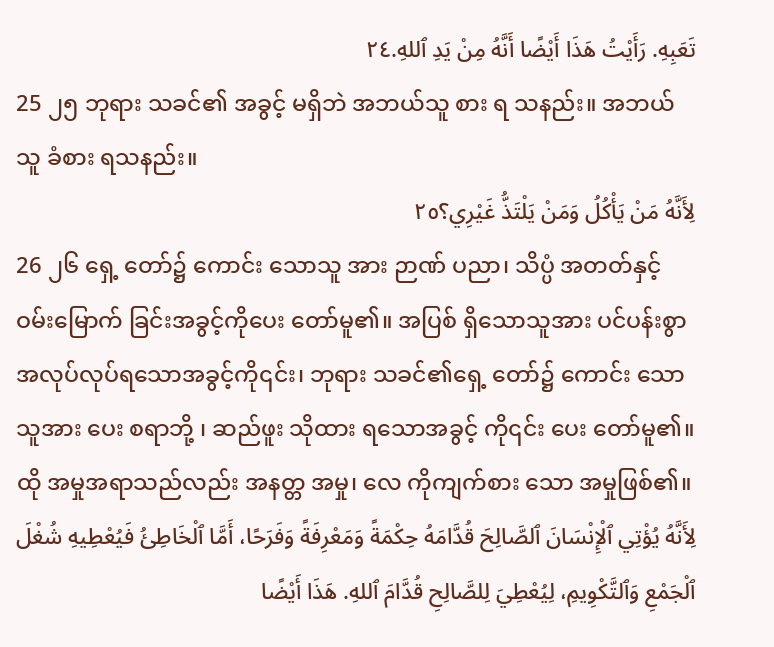تَعَبِهِ. رَأَيْتُ هَذَا أَيْضًا أَنَّهُ مِنْ يَدِ ٱللهِ.٢٤
25 ၂၅ ဘုရား သခင်၏ အခွင့် မရှိဘဲ အဘယ်သူ စား ရ သနည်း။ အဘယ်သူ ခံစား ရသနည်း။
لِأَنَّهُ مَنْ يَأْكُلُ وَمَنْ يَلْتَذُّ غَيْرِي؟٢٥
26 ၂၆ ရှေ့ တော်၌ ကောင်း သောသူ အား ဉာဏ် ပညာ၊ သိပ္ပံ အတတ်နှင့် ဝမ်းမြောက် ခြင်းအခွင့်ကိုပေး တော်မူ၏။ အပြစ် ရှိသောသူအား ပင်ပန်းစွာ အလုပ်လုပ်ရသောအခွင့်ကို၎င်း၊ ဘုရား သခင်၏ရှေ့ တော်၌ ကောင်း သောသူအား ပေး စရာဘို့ ၊ ဆည်ဖူး သိုထား ရသောအခွင့် ကို၎င်း ပေး တော်မူ၏။ ထို အမှုအရာသည်လည်း အနတ္တ အမှု၊ လေ ကိုကျက်စား သော အမှုဖြစ်၏။
لِأَنَّهُ يُؤْتِي ٱلْإِنْسَانَ ٱلصَّالِحَ قُدَّامَهُ حِكْمَةً وَمَعْرِفَةً وَفَرَحًا، أَمَّا ٱلْخَاطِئُ فَيُعْطِيهِ شُغْلَ ٱلْجَمْعِ وَٱلتَّكْوِيمِ، لِيُعْطِيَ لِلصَّالِحِ قُدَّامَ ٱللهِ. هَذَا أَيْضًا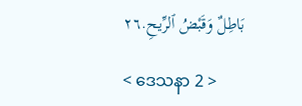بَاطِلٌ وَقَبْضُ ٱلرِّيحِ.٢٦

< ဒေသနာ 2 >